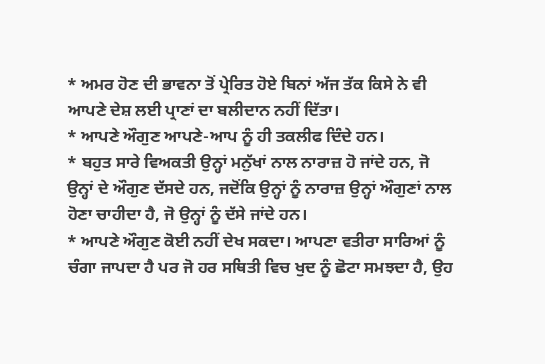* ਅਮਰ ਹੋਣ ਦੀ ਭਾਵਨਾ ਤੋਂ ਪ੍ਰੇਰਿਤ ਹੋਏ ਬਿਨਾਂ ਅੱਜ ਤੱਕ ਕਿਸੇ ਨੇ ਵੀ ਆਪਣੇ ਦੇਸ਼ ਲਈ ਪ੍ਰਾਣਾਂ ਦਾ ਬਲੀਦਾਨ ਨਹੀਂ ਦਿੱਤਾ।
* ਆਪਣੇ ਔਗੁਣ ਆਪਣੇ-ਆਪ ਨੂੰ ਹੀ ਤਕਲੀਫ ਦਿੰਦੇ ਹਨ।
* ਬਹੁਤ ਸਾਰੇ ਵਿਅਕਤੀ ਉਨ੍ਹਾਂ ਮਨੁੱਖਾਂ ਨਾਲ ਨਾਰਾਜ਼ ਹੋ ਜਾਂਦੇ ਹਨ, ਜੋ ਉਨ੍ਹਾਂ ਦੇ ਔਗੁਣ ਦੱਸਦੇ ਹਨ, ਜਦੋਂਕਿ ਉਨ੍ਹਾਂ ਨੂੰ ਨਾਰਾਜ਼ ਉਨ੍ਹਾਂ ਔਗੁਣਾਂ ਨਾਲ ਹੋਣਾ ਚਾਹੀਦਾ ਹੈ, ਜੋ ਉਨ੍ਹਾਂ ਨੂੰ ਦੱਸੇ ਜਾਂਦੇ ਹਨ।
* ਆਪਣੇ ਔਗੁਣ ਕੋਈ ਨਹੀਂ ਦੇਖ ਸਕਦਾ। ਆਪਣਾ ਵਤੀਰਾ ਸਾਰਿਆਂ ਨੂੰ ਚੰਗਾ ਜਾਪਦਾ ਹੈ ਪਰ ਜੋ ਹਰ ਸਥਿਤੀ ਵਿਚ ਖੁਦ ਨੂੰ ਛੋਟਾ ਸਮਝਦਾ ਹੈ, ਉਹ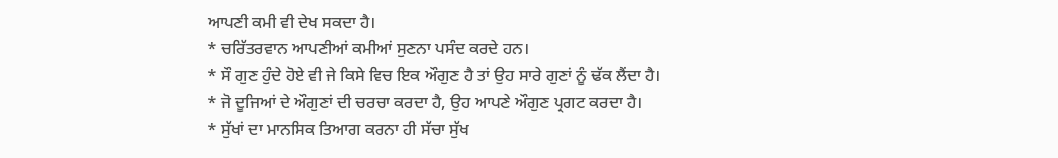ਆਪਣੀ ਕਮੀ ਵੀ ਦੇਖ ਸਕਦਾ ਹੈ।
* ਚਰਿੱਤਰਵਾਨ ਆਪਣੀਆਂ ਕਮੀਆਂ ਸੁਣਨਾ ਪਸੰਦ ਕਰਦੇ ਹਨ।
* ਸੌ ਗੁਣ ਹੁੰਦੇ ਹੋਏ ਵੀ ਜੇ ਕਿਸੇ ਵਿਚ ਇਕ ਔਗੁਣ ਹੈ ਤਾਂ ਉਹ ਸਾਰੇ ਗੁਣਾਂ ਨੂੰ ਢੱਕ ਲੈਂਦਾ ਹੈ।
* ਜੋ ਦੂਜਿਆਂ ਦੇ ਔਗੁਣਾਂ ਦੀ ਚਰਚਾ ਕਰਦਾ ਹੈ, ਉਹ ਆਪਣੇ ਔਗੁਣ ਪ੍ਰਗਟ ਕਰਦਾ ਹੈ।
* ਸੁੱਖਾਂ ਦਾ ਮਾਨਸਿਕ ਤਿਆਗ ਕਰਨਾ ਹੀ ਸੱਚਾ ਸੁੱਖ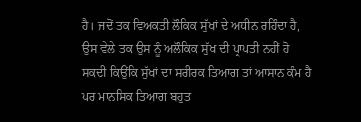ਹੈ। ਜਦੋਂ ਤਕ ਵਿਅਕਤੀ ਲੌਕਿਕ ਸੁੱਖਾਂ ਦੇ ਅਧੀਨ ਰਹਿੰਦਾ ਹੈ, ਉਸ ਵੇਲੇ ਤਕ ਉਸ ਨੂੰ ਅਲੌਕਿਕ ਸੁੱਖ ਦੀ ਪ੍ਰਾਪਤੀ ਨਹੀਂ ਹੋ ਸਕਦੀ ਕਿਉਂਕਿ ਸੁੱਖਾਂ ਦਾ ਸਰੀਰਕ ਤਿਆਗ ਤਾਂ ਆਸਾਨ ਕੰਮ ਹੈ ਪਰ ਮਾਨਸਿਕ ਤਿਆਗ ਬਹੁਤ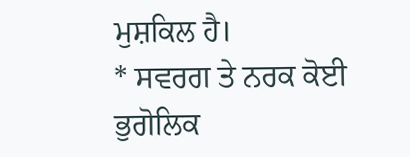ਮੁਸ਼ਕਿਲ ਹੈ।
* ਸਵਰਗ ਤੇ ਨਰਕ ਕੋਈ ਭੁਗੋਲਿਕ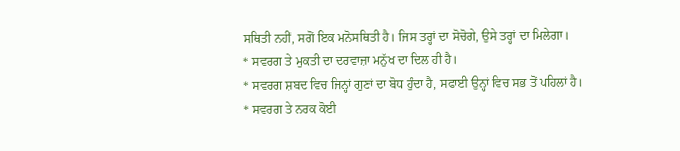ਸਥਿਤੀ ਨਹੀਂ, ਸਗੋਂ ਇਕ ਮਨੋਸਥਿਤੀ ਹੈ। ਜਿਸ ਤਰ੍ਹਾਂ ਦਾ ਸੋਚੋਗੇ, ਉਸੇ ਤਰ੍ਹਾਂ ਦਾ ਮਿਲੇਗਾ।
* ਸਵਰਗ ਤੇ ਮੁਕਤੀ ਦਾ ਦਰਵਾਜ਼ਾ ਮਨੁੱਖ ਦਾ ਦਿਲ ਹੀ ਹੈ।
* ਸਵਰਗ ਸ਼ਬਦ ਵਿਚ ਜਿਨ੍ਹਾਂ ਗੁਣਾਂ ਦਾ ਬੋਧ ਹੁੰਦਾ ਹੈ, ਸਫਾਈ ਉਨ੍ਹਾਂ ਵਿਚ ਸਭ ਤੋਂ ਪਹਿਲਾਂ ਹੈ।
* ਸਵਰਗ ਤੇ ਨਰਕ ਕੋਈ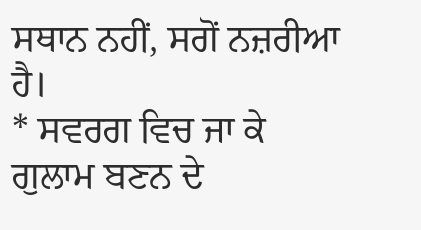ਸਥਾਨ ਨਹੀਂ, ਸਗੋਂ ਨਜ਼ਰੀਆ ਹੈ।
* ਸਵਰਗ ਵਿਚ ਜਾ ਕੇ ਗੁਲਾਮ ਬਣਨ ਦੇ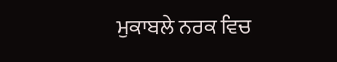ਮੁਕਾਬਲੇ ਨਰਕ ਵਿਚ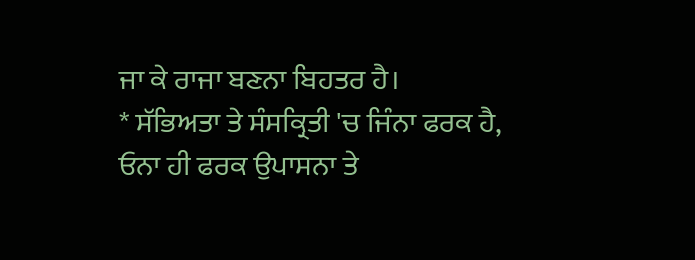ਜਾ ਕੇ ਰਾਜਾ ਬਣਨਾ ਬਿਹਤਰ ਹੈ।
* ਸੱਭਿਅਤਾ ਤੇ ਸੰਸਕ੍ਰਿਤੀ 'ਚ ਜਿੰਨਾ ਫਰਕ ਹੈ, ਓਨਾ ਹੀ ਫਰਕ ਉਪਾਸਨਾ ਤੇ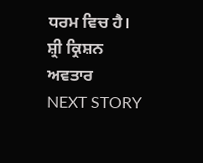ਧਰਮ ਵਿਚ ਹੈ।
ਸ਼੍ਰੀ ਕ੍ਰਿਸ਼ਨ ਅਵਤਾਰ
NEXT STORY